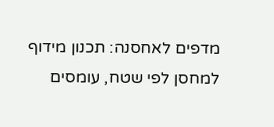מדפים לאחסנה: תכנון מידוף למחסן לפי שטח, עומסים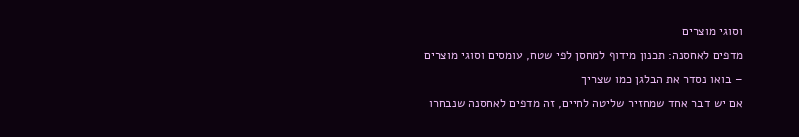וסוגי מוצרים
מדפים לאחסנה: תכנון מידוף למחסן לפי שטח, עומסים וסוגי מוצרים – בואו נסדר את הבלגן כמו שצריך
אם יש דבר אחד שמחזיר שליטה לחיים, זה מדפים לאחסנה שנבחרו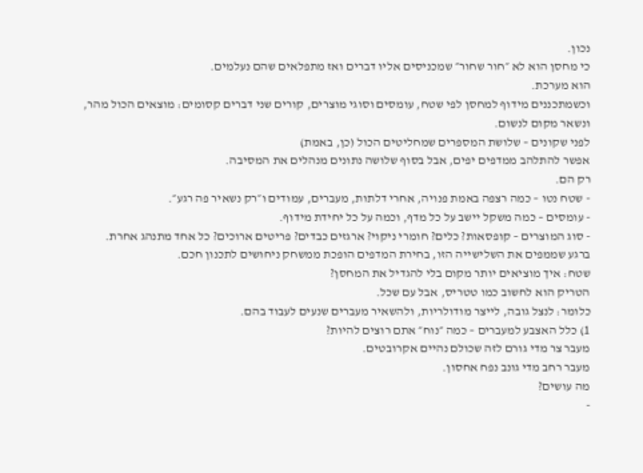נכון.
כי מחסן הוא לא ״חור שחור״ שמכניסים אליו דברים ואז מתפלאים שהם נעלמים.
הוא מערכת.
וכשמתכננים מידוף למחסן לפי שטח, עומסים וסוגי מוצרים, קורים שני דברים קסומים: מוצאים הכול מהר, ונשאר מקום לנשום.
לפני שקונים – שלושת המספרים שמחליטים הכול (כן, באמת)
אפשר להתלהב ממדפים יפים, אבל בסוף שלושה נתונים מנהלים את המסיבה.
רק הם.
- שטח נטו – כמה רצפה באמת פנויה, אחרי דלתות, מעברים, עמודים ו״רק נשאיר פה רגע״.
- עומסים – כמה משקל יישב על כל מדף, וכמה על כל יחידת מידוף.
- סוג המוצרים – קופסאות? כלים? חומרי ניקוי? ארגזים כבדים? פריטים ארוכים? כל אחד מתנהג אחרת.
ברגע שממפים את השלישייה הזו, בחירת המדפים הופכת ממשחק ניחושים לתכנון חכם.
שטח: איך מוציאים יותר מקום בלי להגדיל את המחסן?
הטריק הוא לחשוב כמו טטריס, אבל עם שכל.
כלומר: לנצל גובה, לייצר מודולריות, ולהשאיר מעברים שנעים לעבוד בהם.
1) כלל האצבע למעברים – כמה ״נוח״ אתם רוצים להיות?
מעבר צר מדי גורם לזה שכולם נהיים אקרובטים.
מעבר רחב מדי גונב נפח אחסון.
מה עושים?
-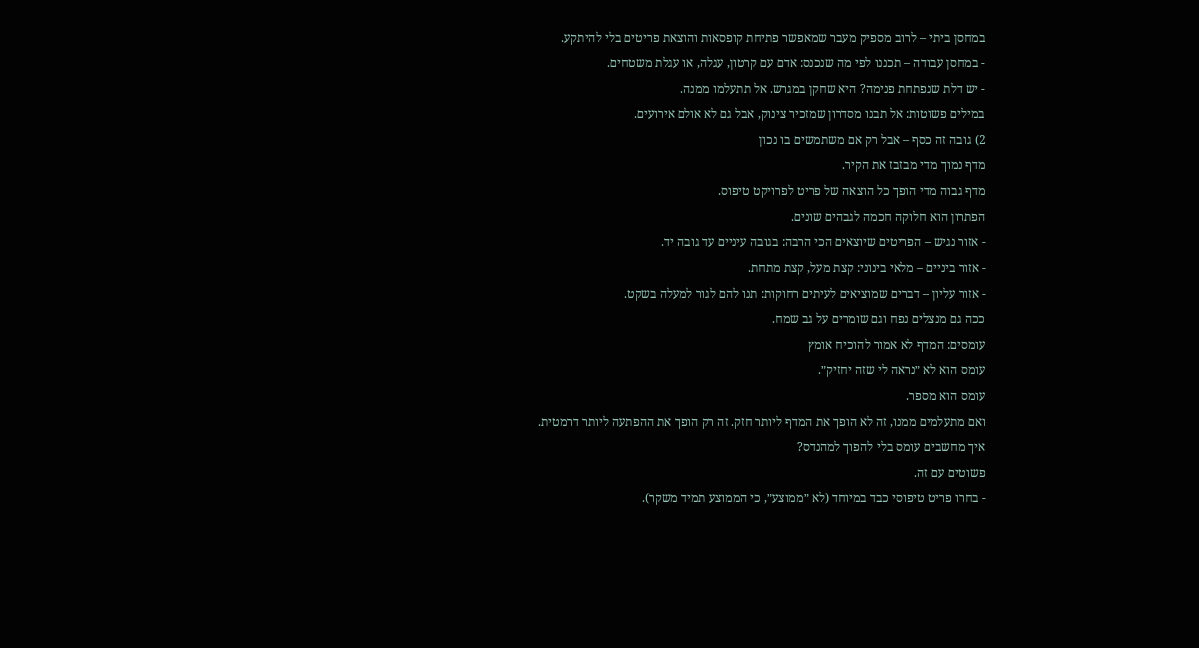במחסן ביתי – לרוב מספיק מעבר שמאפשר פתיחת קופסאות והוצאת פריטים בלי להיתקע.
- במחסן עבודה – תכננו לפי מה שנכנס: אדם עם קרטון, עגלה, או עגלת משטחים.
- יש דלת שנפתחת פנימה? היא שחקן במגרש. אל תתעלמו ממנה.
במילים פשוטות: אל תבנו מסדרון שמזכיר צינוק, אבל גם לא אולם אירועים.
2) גובה זה כסף – אבל רק אם משתמשים בו נכון
מדף נמוך מדי מבזבז את הקיר.
מדף גבוה מדי הופך כל הוצאה של פריט לפרויקט טיפוס.
הפתרון הוא חלוקה חכמה לגבהים שונים.
- אזור נגיש – הפריטים שיוצאים הכי הרבה: בגובה עיניים עד גובה יד.
- אזור ביניים – מלאי בינוני: קצת מעל, קצת מתחת.
- אזור עליון – דברים שמוציאים לעיתים רחוקות: תנו להם לגור למעלה בשקט.
ככה גם מנצלים נפח וגם שומרים על גב שמח.
עומסים: המדף לא אמור להוכיח אומץ
עומס הוא לא ״נראה לי שזה יחזיק״.
עומס הוא מספר.
ואם מתעלמים ממנו, זה לא הופך את המדף ליותר חזק. זה רק הופך את ההפתעה ליותר דרמטית.
איך מחשבים עומס בלי להפוך למהנדס?
פשוטים עם זה.
- בחרו פריט טיפוסי כבד במיוחד (לא ״ממוצע״, כי הממוצע תמיד משקר).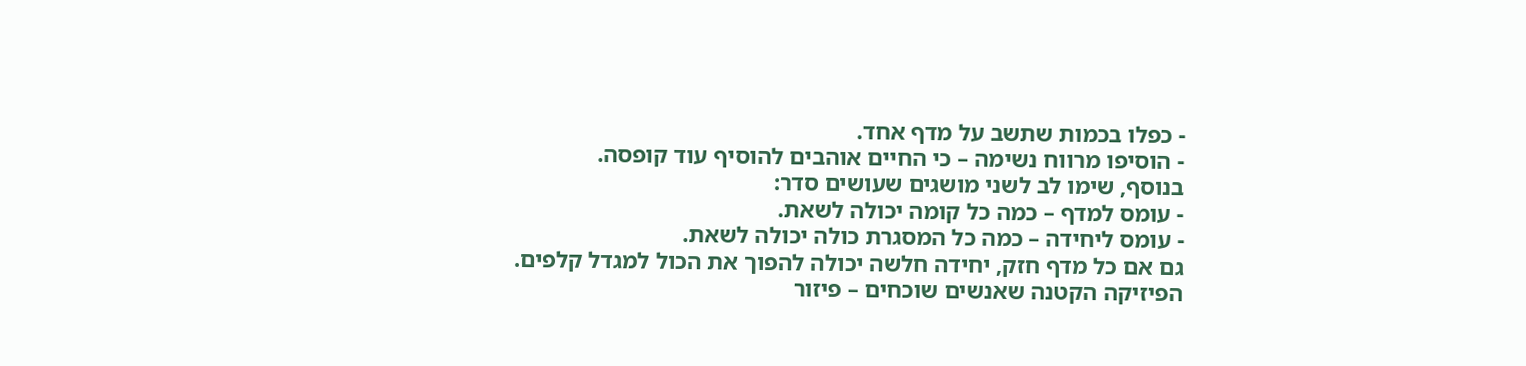- כפלו בכמות שתשב על מדף אחד.
- הוסיפו מרווח נשימה – כי החיים אוהבים להוסיף עוד קופסה.
בנוסף, שימו לב לשני מושגים שעושים סדר:
- עומס למדף – כמה כל קומה יכולה לשאת.
- עומס ליחידה – כמה כל המסגרת כולה יכולה לשאת.
גם אם כל מדף חזק, יחידה חלשה יכולה להפוך את הכול למגדל קלפים.
הפיזיקה הקטנה שאנשים שוכחים – פיזור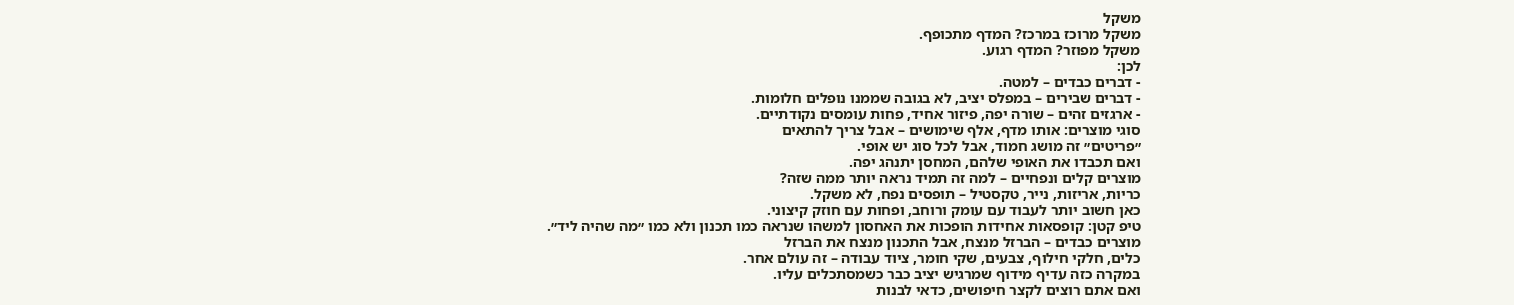משקל
משקל מרוכז במרכז? המדף מתכופף.
משקל מפוזר? המדף רגוע.
לכן:
- דברים כבדים – למטה.
- דברים שבירים – במפלס יציב, לא בגובה שממנו נופלים חלומות.
- ארגזים זהים – שורה יפה, פיזור אחיד, פחות עומסים נקודתיים.
סוגי מוצרים: אותו מדף, אלף שימושים – אבל צריך להתאים
״פריטים״ זה מושג חמוד, אבל לכל סוג יש אופי.
ואם תכבדו את האופי שלהם, המחסן יתנהג יפה.
מוצרים קלים ונפחיים – למה זה תמיד נראה יותר ממה שזה?
כריות, אריזות, נייר, טקסטיל – תופסים נפח, לא משקל.
כאן חשוב יותר לעבוד עם עומק ורוחב, ופחות עם חוזק קיצוני.
טיפ קטן: קופסאות אחידות הופכות את האחסון למשהו שנראה כמו תכנון ולא כמו ״מה שהיה ליד״.
מוצרים כבדים – הברזל מנצח, אבל התכנון מנצח את הברזל
כלים, חלקי חילוף, צבעים, שקי חומר, ציוד עבודה – זה עולם אחר.
במקרה כזה עדיף מידוף שמרגיש יציב כבר כשמסתכלים עליו.
ואם אתם רוצים לקצר חיפושים, כדאי לבנות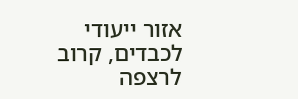אזור ייעודי לכבדים, קרוב לרצפה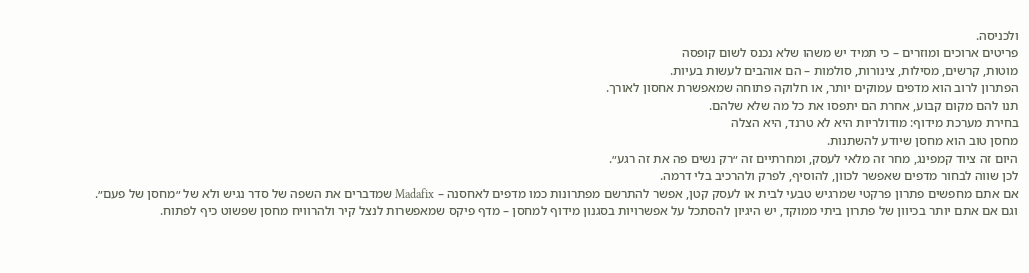ולכניסה.
פריטים ארוכים ומוזרים – כי תמיד יש משהו שלא נכנס לשום קופסה
מוטות, קרשים, מסילות, צינורות, סולמות – הם אוהבים לעשות בעיות.
הפתרון לרוב הוא מדפים עמוקים יותר, או חלוקה פתוחה שמאפשרת אחסון לאורך.
תנו להם מקום קבוע, אחרת הם יתפסו את כל מה שלא שלהם.
בחירת מערכת מידוף: מודולריות היא לא טרנד, היא הצלה
מחסן טוב הוא מחסן שיודע להשתנות.
היום זה ציוד קמפינג, מחר זה מלאי לעסק, ומחרתיים זה ״רק נשים פה את זה רגע״.
לכן שווה לבחור מדפים שאפשר לכוון, להוסיף, לפרק ולהרכיב בלי דרמה.
אם אתם מחפשים פתרון פרקטי שמרגיש טבעי לבית או לעסק קטן, אפשר להתרשם מפתרונות כמו מדפים לאחסנה – Madafix שמדברים את השפה של סדר נגיש ולא של ״מחסן של פעם״.
וגם אם אתם יותר בכיוון של פתרון ביתי ממוקד, יש היגיון להסתכל על אפשרויות בסגנון מידוף למחסן – מדף פיקס שמאפשרות לנצל קיר ולהרוויח מחסן שפשוט כיף לפתוח.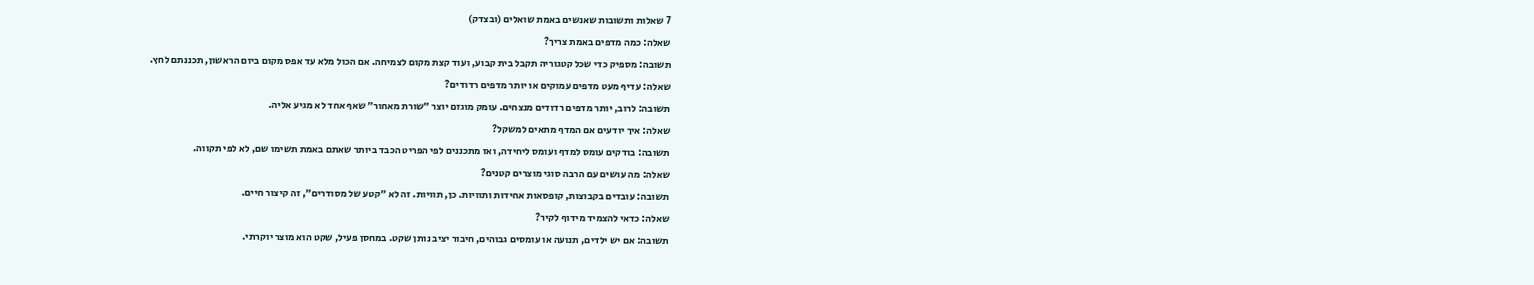7 שאלות ותשובות שאנשים באמת שואלים (ובצדק)
שאלה: כמה מדפים באמת צריך?
תשובה: מספיק כדי שכל קטגוריה תקבל בית קבוע, ועוד קצת מקום לצמיחה. אם הכול מלא עד אפס מקום ביום הראשון, תכננתם לחץ.
שאלה: עדיף מעט מדפים עמוקים או יותר מדפים רדודים?
תשובה: לרוב, יותר מדפים רדודים מנצחים. עומק מוגזם יוצר ״שורת מאחור״ שאף אחד לא מגיע אליה.
שאלה: איך יודעים אם המדף מתאים למשקל?
תשובה: בודקים עומס למדף ועומס ליחידה, ואז מתכננים לפי הפריט הכבד ביותר שאתם באמת תשימו שם, לא לפי תקווה.
שאלה: מה עושים עם הרבה סוגי מוצרים קטנים?
תשובה: עובדים בקבוצות, קופסאות אחידות ותוויות. כן, תוויות. זה לא ״קטע של מסודרים״, זה קיצור חיים.
שאלה: כדאי להצמיד מידוף לקיר?
תשובה: אם יש ילדים, תנועה או עומסים גבוהים, חיבור יציב נותן שקט. במחסן פעיל, שקט הוא מוצר יוקרתי.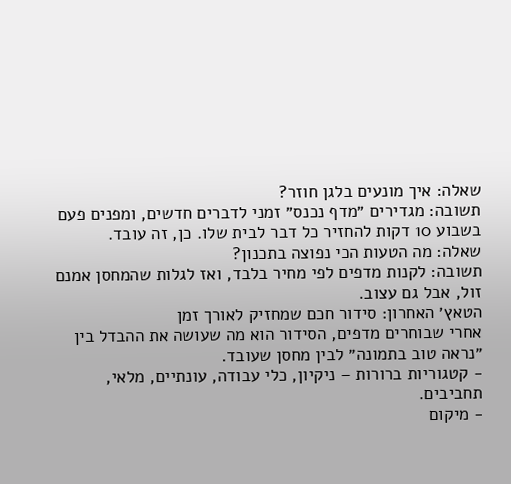שאלה: איך מונעים בלגן חוזר?
תשובה: מגדירים ״מדף נכנס״ זמני לדברים חדשים, ומפנים פעם בשבוע 10 דקות להחזיר כל דבר לבית שלו. כן, זה עובד.
שאלה: מה הטעות הכי נפוצה בתכנון?
תשובה: לקנות מדפים לפי מחיר בלבד, ואז לגלות שהמחסן אמנם זול, אבל גם עצוב.
הטאץ׳ האחרון: סידור חכם שמחזיק לאורך זמן
אחרי שבוחרים מדפים, הסידור הוא מה שעושה את ההבדל בין ״נראה טוב בתמונה״ לבין מחסן שעובד.
- קטגוריות ברורות – ניקיון, כלי עבודה, עונתיים, מלאי, תחביבים.
- מיקום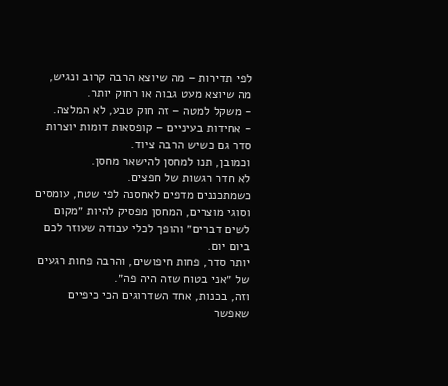לפי תדירות – מה שיוצא הרבה קרוב ונגיש, מה שיוצא מעט גבוה או רחוק יותר.
- משקל למטה – זה חוק טבע, לא המלצה.
- אחידות בעיניים – קופסאות דומות יוצרות סדר גם כשיש הרבה ציוד.
וכמובן, תנו למחסן להישאר מחסן.
לא חדר רגשות של חפצים.
כשמתכננים מדפים לאחסנה לפי שטח, עומסים וסוגי מוצרים, המחסן מפסיק להיות ״מקום לשים דברים״ והופך לכלי עבודה שעוזר לכם ביום יום.
יותר סדר, פחות חיפושים, והרבה פחות רגעים של ״אני בטוח שזה היה פה״.
וזה, בכנות, אחד השדרוגים הכי כיפיים שאפשר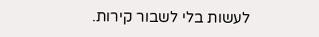לעשות בלי לשבור קירות.